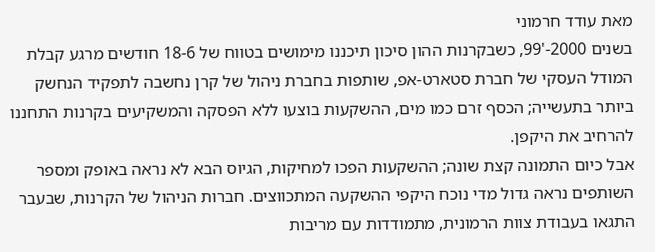מאת עודד חרמוני
בשנים 2000-'99, כשבקרנות ההון סיכון תיכננו מימושים בטווח של 18-6 חודשים מרגע קבלת המודל העסקי של חברת סטארט-אפ, שותפות בחברת ניהול של קרן נחשבה לתפקיד הנחשק ביותר בתעשייה; הכסף זרם כמו מים, ההשקעות בוצעו ללא הפסקה והמשקיעים בקרנות התחננו להרחיב את היקפן.
אבל כיום התמונה קצת שונה; ההשקעות הפכו למחיקות, הגיוס הבא לא נראה באופק ומספר השותפים נראה גדול מדי נוכח היקפי ההשקעה המתכווצים. חברות הניהול של הקרנות, שבעבר התגאו בעבודת צוות הרמונית, מתמודדות עם מריבות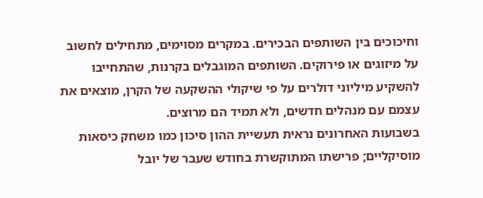וחיכוכים בין השותפים הבכירים. במקרים מסוימים, מתחילים לחשוב על מיזוגים או פירוקים. השותפים המוגבלים בקרנות, שהתחייבו להשקיע מיליוני דולרים על פי שיקולי ההשקעה של הקרן, מוצאים את עצמם עם מנהלים חדשים, ולא תמיד הם מרוצים.
בשבועות האחרונים נראית תעשיית ההון סיכון כמו משחק כיסאות מוסיקליים; פרישתו המתוקשרת בחודש שעבר של יובל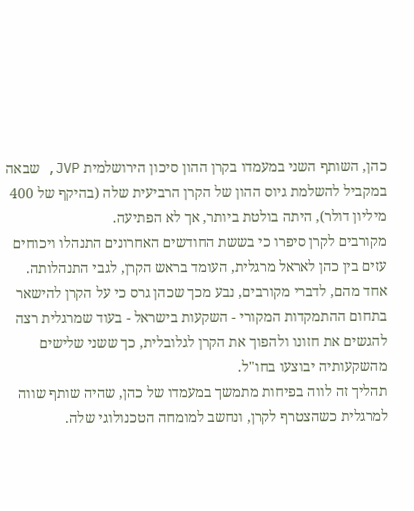כהן, השותף השני במעמדו בקרן ההון סיכון הירושלמית JVP, שבאה במקביל להשלמת גיוס ההון של הקרן הרביעית שלה (בהיקף של 400 מיליון דולר), היתה בולטת ביותר, אך לא הפתיעה.
מקורבים לקרן סיפרו כי בששת החודשים האחרונים התנהלו ויכוחים עזים בין כהן לאראל מרגלית, העומד בראש הקרן, לגבי התנהלותה. אחד מהם, לדברי מקורבים, נבע מכך שכהן גרס כי על הקרן להישאר בתחום ההתמקדות המקורי - השקעות בישראל - בעוד שמרגלית רצה להגשים את חזונו ולהפוך את הקרן לגלובלית, כך ששני שלישים מהשקעותיה יבוצעו בחו"ל.
תהליך זה לווה בפיחות מתמשך במעמדו של כהן, שהיה שותף שווה למרגלית כשהצטרף לקרן, ונחשב למומחה הטכנולוגי שלה.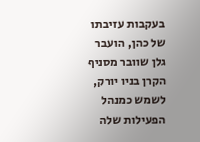בעקבות עזיבתו של כהן, הועבר גלן שוובר מסניף הקרן בניו יורק, לשמש כמנהל הפעילות שלה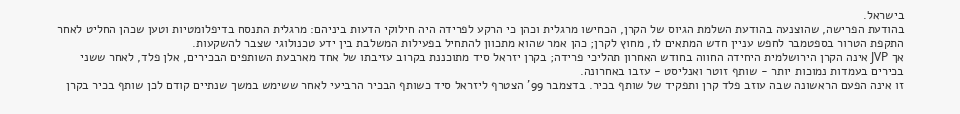בישראל.
בהודעת הפרישה, שהוצנעה בהודעת השלמת הגיוס של הקרן, הכחישו מרגלית וכהן כי הרקע לפרידה היה חילוקי הדעות ביניהם: מרגלית התנסח בדיפלומטיות וטען שכהן החליט לאחר התקפת הטרור בספטמבר לחפש עניין חדש המתאים לו, מחוץ לקרן; כהן אמר שהוא מתכוון להתחיל בפעילות המשלבת בין ידע טכנולוגי שצבר להשקעות.
אך JVP אינה הקרן הירושלמית היחידה החווה בחודש האחרון תהליכי פרידה; בקרן יזראל סיד מתוכננת בקרוב עזיבתו של אחד מארבעת השותפים הבכירים, אלן פלד, לאחר ששני בכירים בעמדות נמוכות יותר - שותף זוטר ואנליסט - עזבו באחרונה.
זו אינה הפעם הראשונה שבה עוזב פלד קרן ותפקיד של שותף בכיר. בדצמבר 99' הצטרף ליזראל סיד כשותף הבכיר הרביעי לאחר ששימש במשך שנתיים קודם לכן שותף בכיר בקרן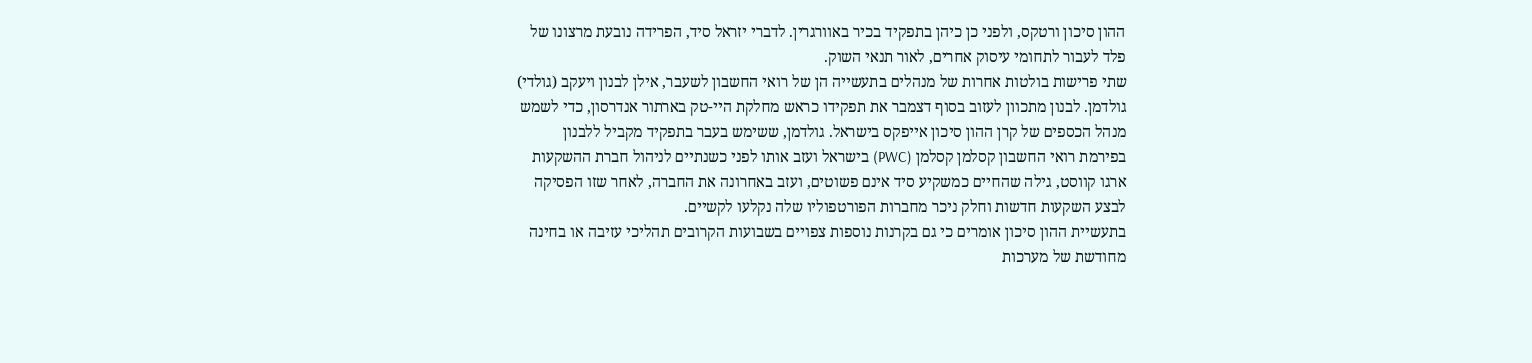ההון סיכון ורטקס, ולפני כן כיהן בתפקיד בכיר באוורגרין. לדברי יזראל סיד, הפרידה נובעת מרצונו של פלד לעבור לתחומי עיסוק אחרים, לאור תנאי השוק.
שתי פרישות בולטות אחרות של מנהלים בתעשייה הן של רואי החשבון לשעבר, אילן לבנון ויעקב (גולדי) גולדמן. לבנון מתכוון לעזוב בסוף דצמבר את תפקידו כראש מחלקת היי-טק בארתור אנדרסון, כדי לשמש מנהל הכספים של קרן ההון סיכון אייפקס בישראל. גולדמן, ששימש בעבר בתפקיד מקביל ללבנון בפירמת רואי החשבון קסלמן קסלמן (PWC) בישראל ועזב אותו לפני כשנתיים לניהול חברת ההשקעות ארגו קווסט, גילה שהחיים כמשקיע סיד אינם פשוטים, ועזב באחרונה את החברה, לאחר שזו הפסיקה לבצע השקעות חדשות וחלק ניכר מחברות הפורטפוליו שלה נקלעו לקשיים.
בתעשיית ההון סיכון אומרים כי גם בקרנות נוספות צפויים בשבועות הקרובים תהליכי עזיבה או בחינה מחודשת של מערכות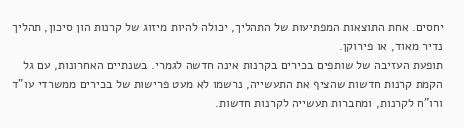יחסים. אחת התוצאות המפתיעות של התהליך, יכולה להיות מיזוג של קרנות הון סיכון, תהליך נדיר מאוד, או פירוקן.
תופעת העזיבה של שותפים בכירים בקרנות אינה חדשה לגמרי. בשנתיים האחרונות, עם גל הקמת קרנות חדשות שהציף את התעשייה, נרשמו לא מעט פרישות של בכירים ממשרדי עו"ד ורו"ח לקרנות, ומחברות תעשייה לקרנות חדשות.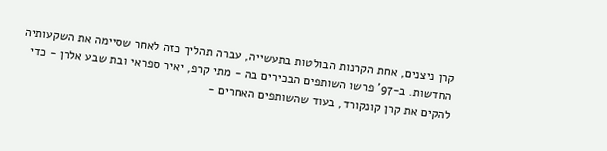קרן ניצנים, אחת הקרנות הבולטות בתעשייה, עברה תהליך כזה לאחר שסיימה את השקעותיה החדשות. ב-97' פרשו השותפים הבכירים בה - מתי קרפ, יאיר ספראי ובת שבע אלרן - כדי להקים את קרן קונקורד, בעוד שהשותפים האחרים -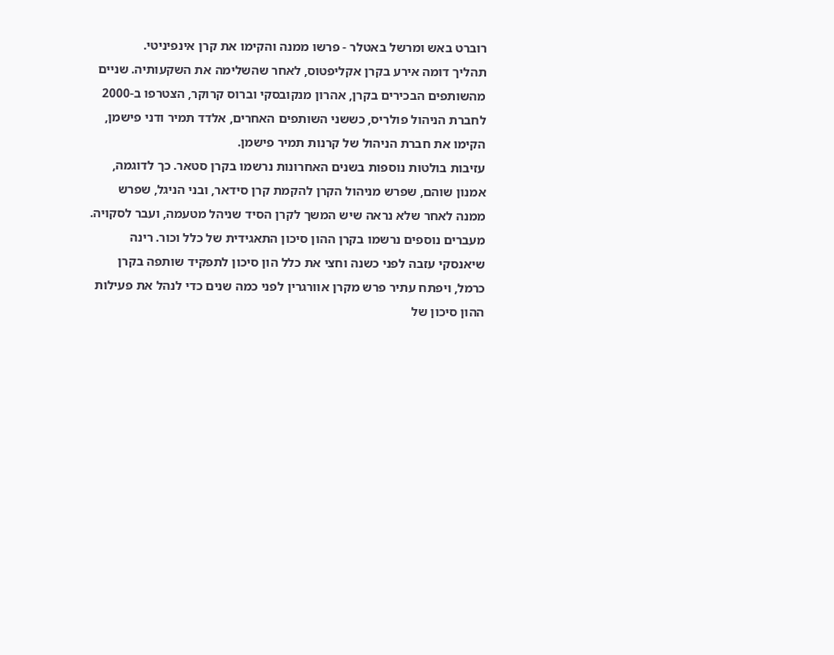רוברט באש ומרשל באטלר - פרשו ממנה והקימו את קרן אינפיניטי.
תהליך דומה אירע בקרן אקליפטוס, לאחר שהשלימה את השקעותיה. שניים מהשותפים הבכירים בקרן, אהרון מנקובסקי וברוס קרוקר, הצטרפו ב-2000 לחברת הניהול פולריס, כששני השותפים האחרים, אלדד תמיר ודני פישמן, הקימו את חברת הניהול של קרנות תמיר פישמן.
עזיבות בולטות נוספות בשנים האחרונות נרשמו בקרן סטאר. כך לדוגמה, אמנון שוהם, שפרש מניהול הקרן להקמת קרן סידאר, ובני הניגל, שפרש ממנה לאחר שלא נראה שיש המשך לקרן הסיד שניהל מטעמה, ועבר לסקויה.
מעברים נוספים נרשמו בקרן ההון סיכון התאגידית של כלל וכור. רינה שיאנסקי עזבה לפני כשנה וחצי את כלל הון סיכון לתפקיד שותפה בקרן כרמל, ויפתח עתיר פרש מקרן אוורגרין לפני כמה שנים כדי לנהל את פעילות ההון סיכון של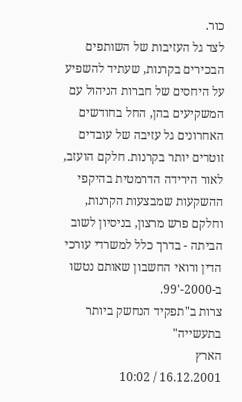כור.
לצד גל העזיבות של השותפים הבכירים בקרנות, שעתיד להשפיע על היחסים של חברות הניהול עם המשקיעים בהן, החל בחודשים האחרונים גל עזיבה של עובדים זוטרים יותר בקרנות. חלקם הועזב, לאור הירידה הדרמטית בהיקפי ההשקעות שמבצעות הקרנות, וחלקם פרש מרצון, בניסיון לשוב הביתה - בדרך כלל למשרדי עורכי הדין ורואי החשבון שאותם נטשו ב-2000-'99.
צרות ב"תפקיד הנחשק ביותר בתעשייה"
הארץ
16.12.2001 / 10:02